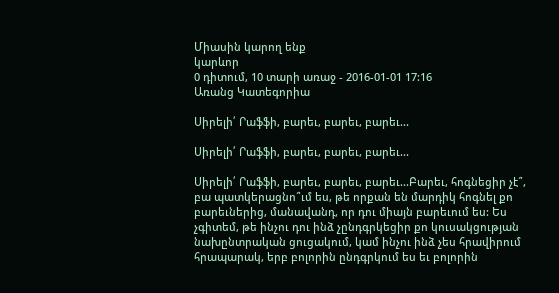Միասին կարող ենք
կարևոր
0 դիտում, 10 տարի առաջ - 2016-01-01 17:16
Առանց Կատեգորիա

Սիրելի՛ Րաֆֆի, բարեւ, բարեւ, բարեւ...

Սիրելի՛ Րաֆֆի, բարեւ, բարեւ, բարեւ...

Սիրելի՛ Րաֆֆի, բարեւ, բարեւ, բարեւ...Բարեւ, հոգնեցիր չէ՞, բա պատկերացնո՞ւմ ես, թե որքան են մարդիկ հոգնել քո բարեւներից, մանավանդ, որ դու միայն բարեւում ես: Ես չգիտեմ, թե ինչու դու ինձ չընդգրկեցիր քո կուսակցության նախընտրական ցուցակում, կամ ինչու ինձ չես հրավիրում հրապարակ, երբ բոլորին ընդգրկում ես եւ բոլորին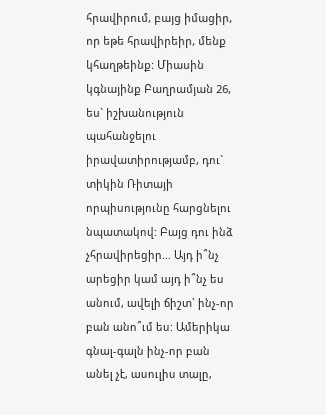հրավիրում, բայց իմացիր, որ եթե հրավիրեիր, մենք կհաղթեինք: Միասին կգնայինք Բաղրամյան 26, ես` իշխանություն պահանջելու իրավատիրությամբ, դու` տիկին Ռիտայի որպիսությունը հարցնելու նպատակով: Բայց դու ինձ չհրավիրեցիր... Այդ ի՞նչ արեցիր կամ այդ ի՞նչ ես անում, ավելի ճիշտ` ինչ-որ բան անո՞ւմ ես: Ամերիկա գնալ-գալն ինչ-որ բան անել չէ, ասուլիս տալը,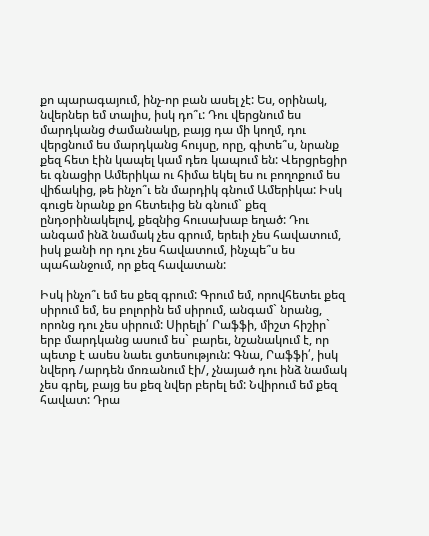քո պարագայում, ինչ-որ բան ասել չէ: Ես, օրինակ, նվերներ եմ տալիս, իսկ դո՞ւ: Դու վերցնում ես մարդկանց ժամանակը, բայց դա մի կողմ, դու վերցնում ես մարդկանց հույսը, որը, գիտե՞ս, նրանք քեզ հետ էին կապել կամ դեռ կապում են: Վերցրեցիր եւ գնացիր Ամերիկա ու հիմա եկել ես ու բողոքում ես վիճակից, թե ինչո՞ւ են մարդիկ գնում Ամերիկա: Իսկ գուցե նրանք քո հետեւից են գնում` քեզ ընդօրինակելով, քեզնից հուսախաբ եղած: Դու անգամ ինձ նամակ չես գրում, երեւի չես հավատում, իսկ քանի որ դու չես հավատում, ինչպե՞ս ես պահանջում, որ քեզ հավատան:

Իսկ ինչո՞ւ եմ ես քեզ գրում: Գրում եմ, որովհետեւ քեզ սիրում եմ, ես բոլորին եմ սիրում, անգամ` նրանց, որոնց դու չես սիրում: Սիրելի՛ Րաֆֆի, միշտ հիշիր` երբ մարդկանց ասում ես` բարեւ, նշանակում է, որ պետք է ասես նաեւ ցտեսություն: Գնա, Րաֆֆի՛, իսկ նվերդ /արդեն մոռանում էի/, չնայած դու ինձ նամակ չես գրել, բայց ես քեզ նվեր բերել եմ: Նվիրում եմ քեզ հավատ: Դրա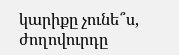կարիքը չունե՞ս, ժողովուրդը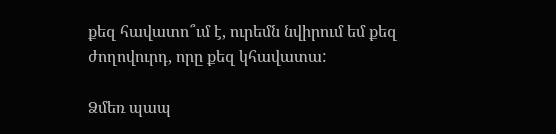քեզ հավատո՞ւմ է, ուրեմն նվիրում եմ քեզ ժողովուրդ, որը քեզ կհավատա:

Ձմեռ պապ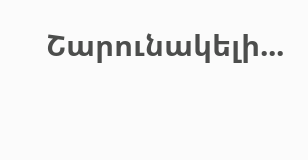Շարունակելի...